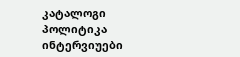კატალოგი
პოლიტიკა
ინტერვიუები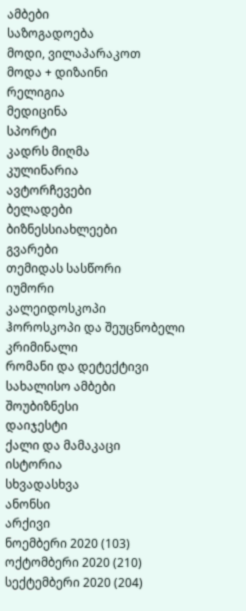ამბები
საზოგადოება
მოდი, ვილაპარაკოთ
მოდა + დიზაინი
რელიგია
მედიცინა
სპორტი
კადრს მიღმა
კულინარია
ავტორჩევები
ბელადები
ბიზნესსიახლეები
გვარები
თემიდას სასწორი
იუმორი
კალეიდოსკოპი
ჰოროსკოპი და შეუცნობელი
კრიმინალი
რომანი და დეტექტივი
სახალისო ამბები
შოუბიზნესი
დაიჯესტი
ქალი და მამაკაცი
ისტორია
სხვადასხვა
ანონსი
არქივი
ნოემბერი 2020 (103)
ოქტომბერი 2020 (210)
სექტემბერი 2020 (204)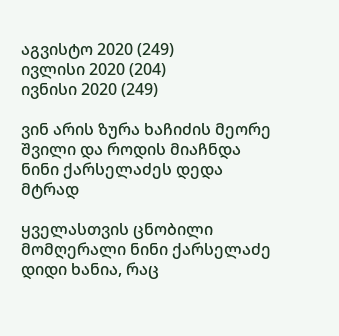აგვისტო 2020 (249)
ივლისი 2020 (204)
ივნისი 2020 (249)

ვინ არის ზურა ხაჩიძის მეორე შვილი და როდის მიაჩნდა ნინი ქარსელაძეს დედა მტრად

ყველასთვის ცნობილი მომღერალი ნინი ქარსელაძე დიდი ხანია, რაც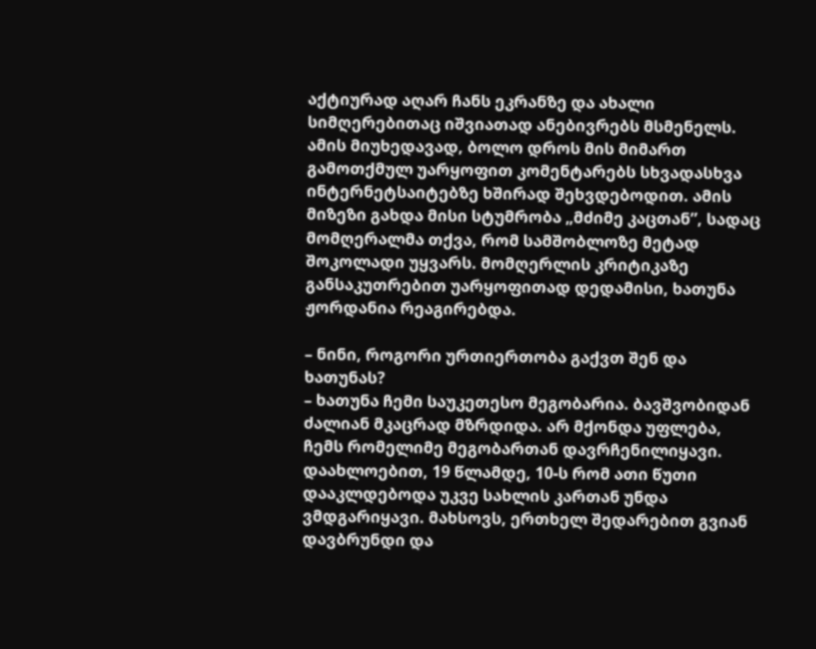აქტიურად აღარ ჩანს ეკრანზე და ახალი სიმღერებითაც იშვიათად ანებივრებს მსმენელს. ამის მიუხედავად, ბოლო დროს მის მიმართ გამოთქმულ უარყოფით კომენტარებს სხვადასხვა ინტერნეტსაიტებზე ხშირად შეხვდებოდით. ამის მიზეზი გახდა მისი სტუმრობა „მძიმე კაცთან”, სადაც მომღერალმა თქვა, რომ სამშობლოზე მეტად შოკოლადი უყვარს. მომღერლის კრიტიკაზე განსაკუთრებით უარყოფითად დედამისი, ხათუნა ჟორდანია რეაგირებდა.

– ნინი, როგორი ურთიერთობა გაქვთ შენ და ხათუნას?
– ხათუნა ჩემი საუკეთესო მეგობარია. ბავშვობიდან ძალიან მკაცრად მზრდიდა. არ მქონდა უფლება, ჩემს რომელიმე მეგობართან დავრჩენილიყავი. დაახლოებით, 19 წლამდე, 10-ს რომ ათი წუთი დააკლდებოდა უკვე სახლის კართან უნდა ვმდგარიყავი. მახსოვს, ერთხელ შედარებით გვიან დავბრუნდი და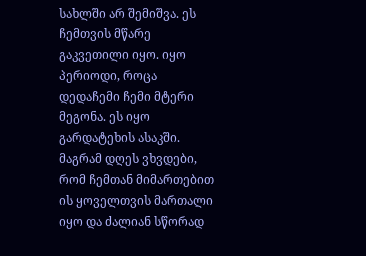სახლში არ შემიშვა. ეს ჩემთვის მწარე გაკვეთილი იყო. იყო პერიოდი, როცა დედაჩემი ჩემი მტერი მეგონა. ეს იყო გარდატეხის ასაკში. მაგრამ დღეს ვხვდები, რომ ჩემთან მიმართებით ის ყოველთვის მართალი იყო და ძალიან სწორად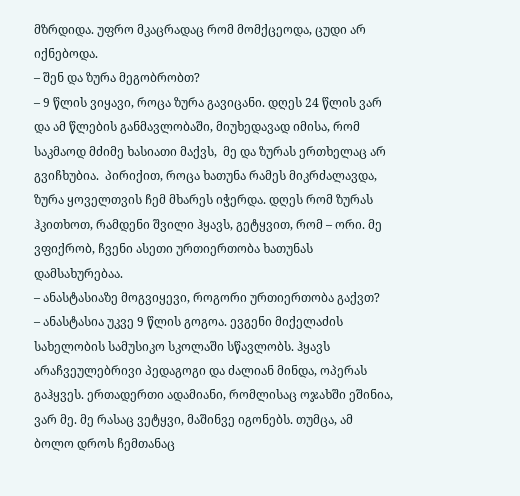მზრდიდა. უფრო მკაცრადაც რომ მომქცეოდა, ცუდი არ იქნებოდა.
– შენ და ზურა მეგობრობთ?
– 9 წლის ვიყავი, როცა ზურა გავიცანი. დღეს 24 წლის ვარ და ამ წლების განმავლობაში, მიუხედავად იმისა, რომ საკმაოდ მძიმე ხასიათი მაქვს,  მე და ზურას ერთხელაც არ გვიჩხუბია.  პირიქით, როცა ხათუნა რამეს მიკრძალავდა, ზურა ყოველთვის ჩემ მხარეს იჭერდა. დღეს რომ ზურას ჰკითხოთ, რამდენი შვილი ჰყავს, გეტყვით, რომ – ორი. მე ვფიქრობ, ჩვენი ასეთი ურთიერთობა ხათუნას დამსახურებაა.
– ანასტასიაზე მოგვიყევი, როგორი ურთიერთობა გაქვთ?
– ანასტასია უკვე 9 წლის გოგოა. ევგენი მიქელაძის სახელობის სამუსიკო სკოლაში სწავლობს. ჰყავს არაჩვეულებრივი პედაგოგი და ძალიან მინდა, ოპერას გაჰყვეს. ერთადერთი ადამიანი, რომლისაც ოჯახში ეშინია, ვარ მე. მე რასაც ვეტყვი, მაშინვე იგონებს. თუმცა, ამ ბოლო დროს ჩემთანაც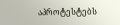აპროტესტებს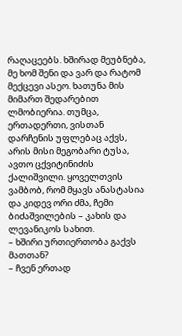რაღაცეებს. ხშირად მეუბნება, მე ხომ შენი და ვარ და რატომ მექცევი ასეო. ხათუნა მის მიმართ შედარებით ლმობიერია. თუმცა,  ერთადერთი, ვისთან დარჩენის უფლებაც აქვს, არის მისი მეგობარი ტუსა, ავთო ცქვიტინიძის ქალიშვილი. ყოველთვის ვამბობ, რომ მყავს ანასტასია და კიდევ ორი ძმა, ჩემი ბიძაშვილების – კახის და ლევანიკოს სახით.
– ხშირი ურთიერთობა გაქვს მათთან?
– ჩვენ ერთად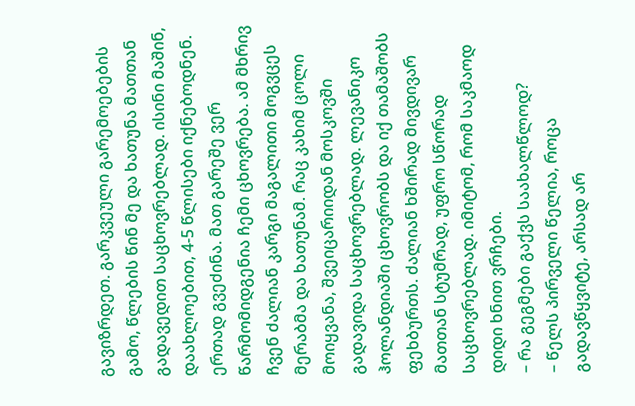გავიზრდეთ. გარკვეული გარემოებების გამო, წლების წინ მე და ხათუნა მათთან გადავედით საცხოვრებლად. ისინი მაშინ, დაახლოებით, 4-5 წლისები იქნებოდნენ. ერთად გვეძინა. მათ გარეშე ვერ წარმომიდგენია ჩემი ცხოვრება. ამ მხრივ ჩვენ ძალიან კარგი მაგალითი მოგვცეს მერაბმა და ხათუნამ. რაც კახიმ ცოლი მოიყვანა, შვეიცარიიდან მოსკოვში გადავიდა საცხოვრებლად. ლევანიკო ჰოლანდიაში ცხოვრობს და იქ თამაშობს ფეხბურთს. ძალიან ხშირად მივდივარ მათთან სტუმრად, უფრო სწორად საცხოვრებლად. იმიტომ, რომ საკმაოდ დიდი ხნით ვრჩები.
– რა გეგმები გაქვს საახალწლოდ?
– წელს პირველი წელია, როცა გადავწყვიტე, არსად არ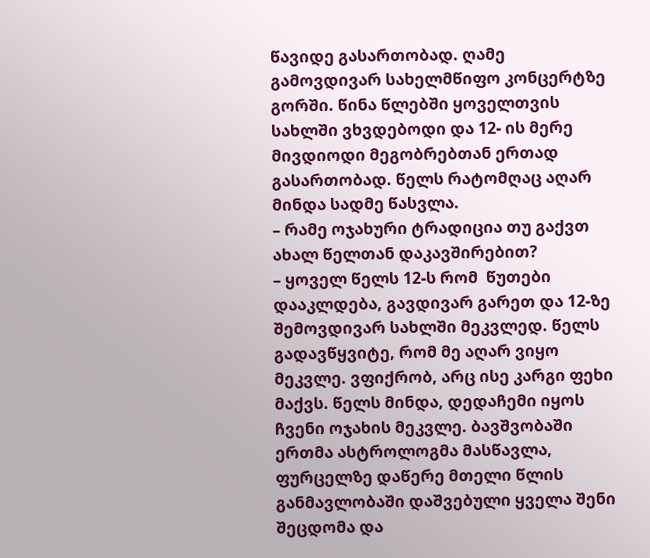წავიდე გასართობად. ღამე გამოვდივარ სახელმწიფო კონცერტზე გორში. წინა წლებში ყოველთვის სახლში ვხვდებოდი და 12- ის მერე მივდიოდი მეგობრებთან ერთად გასართობად. წელს რატომღაც აღარ მინდა სადმე წასვლა.
– რამე ოჯახური ტრადიცია თუ გაქვთ ახალ წელთან დაკავშირებით?
– ყოველ წელს 12-ს რომ  წუთები დააკლდება, გავდივარ გარეთ და 12-ზე შემოვდივარ სახლში მეკვლედ. წელს გადავწყვიტე, რომ მე აღარ ვიყო მეკვლე. ვფიქრობ, არც ისე კარგი ფეხი მაქვს. წელს მინდა, დედაჩემი იყოს ჩვენი ოჯახის მეკვლე. ბავშვობაში ერთმა ასტროლოგმა მასწავლა, ფურცელზე დაწერე მთელი წლის განმავლობაში დაშვებული ყველა შენი შეცდომა და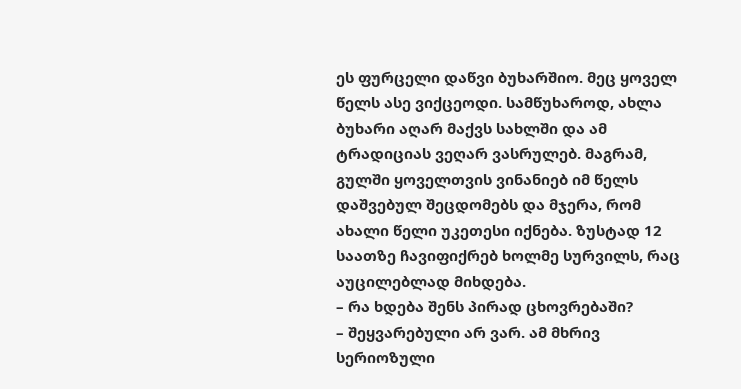ეს ფურცელი დაწვი ბუხარშიო. მეც ყოველ წელს ასე ვიქცეოდი. სამწუხაროდ, ახლა ბუხარი აღარ მაქვს სახლში და ამ ტრადიციას ვეღარ ვასრულებ. მაგრამ, გულში ყოველთვის ვინანიებ იმ წელს დაშვებულ შეცდომებს და მჯერა, რომ ახალი წელი უკეთესი იქნება. ზუსტად 12 საათზე ჩავიფიქრებ ხოლმე სურვილს, რაც აუცილებლად მიხდება.
– რა ხდება შენს პირად ცხოვრებაში?
– შეყვარებული არ ვარ. ამ მხრივ სერიოზული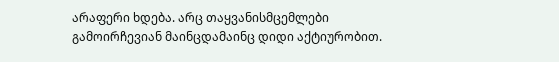არაფერი ხდება. არც თაყვანისმცემლები გამოირჩევიან მაინცდამაინც დიდი აქტიურობით.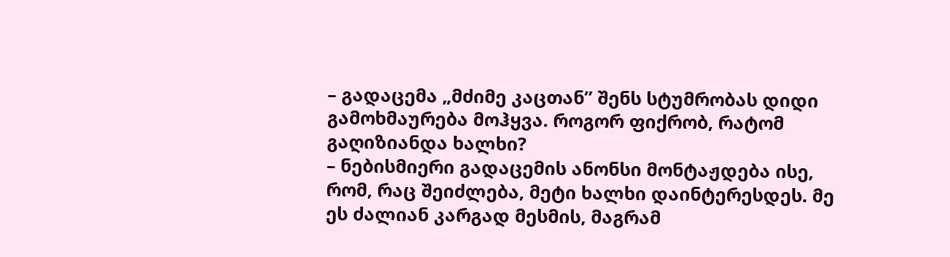– გადაცემა „მძიმე კაცთან” შენს სტუმრობას დიდი გამოხმაურება მოჰყვა. როგორ ფიქრობ, რატომ გაღიზიანდა ხალხი?
– ნებისმიერი გადაცემის ანონსი მონტაჟდება ისე, რომ, რაც შეიძლება, მეტი ხალხი დაინტერესდეს. მე ეს ძალიან კარგად მესმის, მაგრამ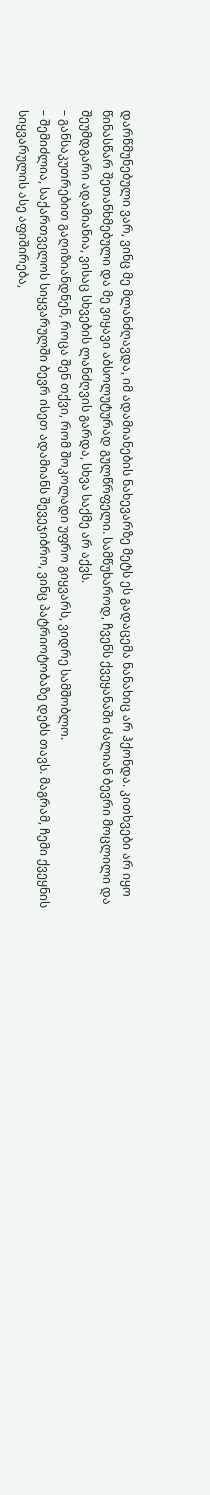დარწმუნებული ვარ, ვინც მე მლანძღავდა, იმ ადამიანების ნახევარზე მეტს ეს გადაცემა ნანახიც არ ჰქონდა. კითხვები არ იყო წინასწარ შეთანხმებული და მე ვიყავი აბსოლუტურად გულწრფელი. სამწუხაროდ, ჩვენს ქვეყანაში ძალიან ბევრი მოცლილი და შეუმდგარი ადამიანია, ვისაც სხვების ლანძღვის გარდა, სხვა საქმე არ აქვს.
– განსაკუთრებით გაღიზიანდნენ, როცა შენ თქვი, რომ შოკოლადი უფრო გიყვარს, ვიდრე სამშობლო.
– შემიძლია, საქართველოს სიყვარულში ბევრ ისეთ ადამიანს შევეჯიბრო, ვინც პატრიოტობაზე დებს თავს. მაგრამ, ჩემი ქვეყნის სიყვარულის ასე აფიშირება,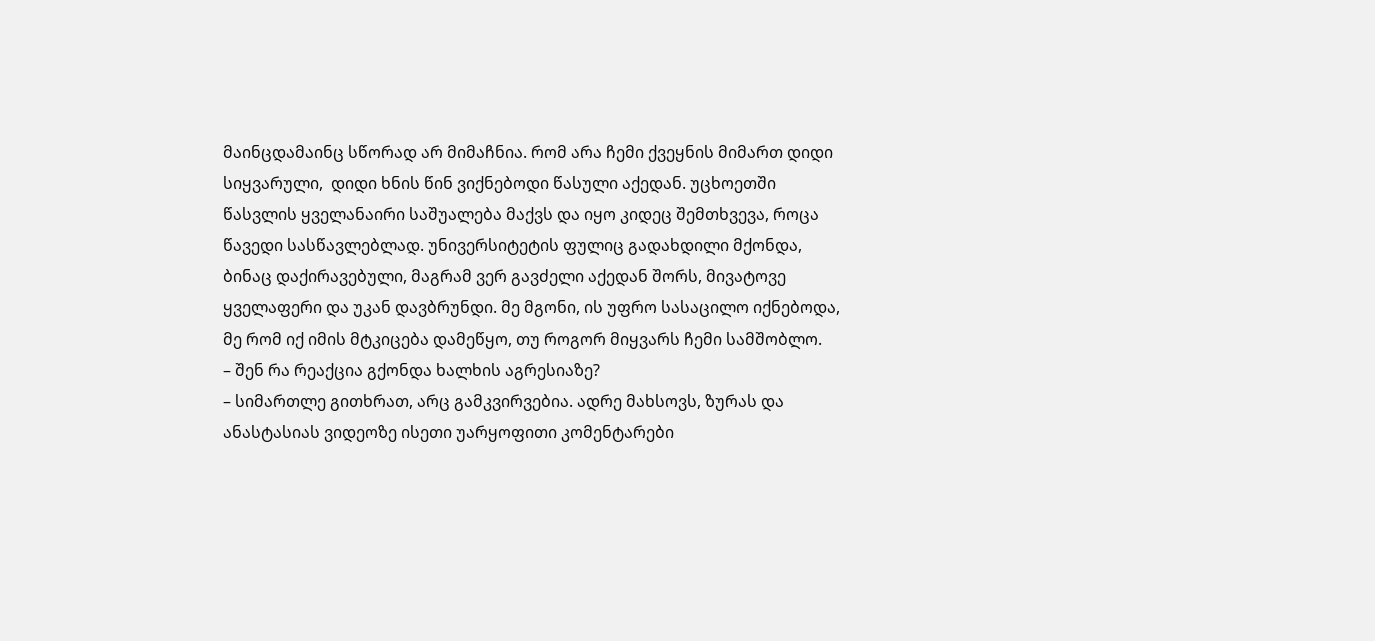მაინცდამაინც სწორად არ მიმაჩნია. რომ არა ჩემი ქვეყნის მიმართ დიდი სიყვარული,  დიდი ხნის წინ ვიქნებოდი წასული აქედან. უცხოეთში წასვლის ყველანაირი საშუალება მაქვს და იყო კიდეც შემთხვევა, როცა წავედი სასწავლებლად. უნივერსიტეტის ფულიც გადახდილი მქონდა, ბინაც დაქირავებული, მაგრამ ვერ გავძელი აქედან შორს, მივატოვე ყველაფერი და უკან დავბრუნდი. მე მგონი, ის უფრო სასაცილო იქნებოდა, მე რომ იქ იმის მტკიცება დამეწყო, თუ როგორ მიყვარს ჩემი სამშობლო.
– შენ რა რეაქცია გქონდა ხალხის აგრესიაზე?
– სიმართლე გითხრათ, არც გამკვირვებია. ადრე მახსოვს, ზურას და ანასტასიას ვიდეოზე ისეთი უარყოფითი კომენტარები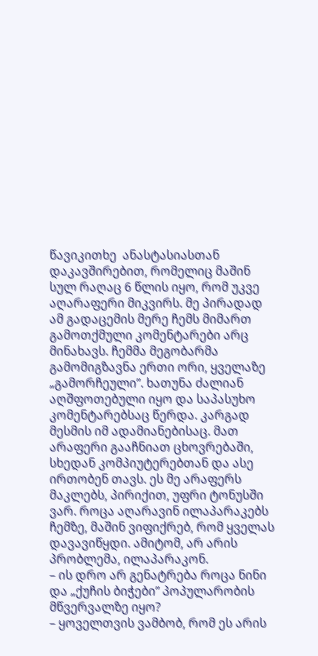წავიკითხე  ანასტასიასთან დაკავშირებით, რომელიც მაშინ სულ რაღაც 6 წლის იყო, რომ უკვე აღარაფერი მიკვირს. მე პირადად ამ გადაცემის მერე ჩემს მიმართ გამოთქმული კომენტარები არც მინახავს. ჩემმა მეგობარმა გამომიგზავნა ერთი ორი, ყველაზე „გამორჩეული”. ხათუნა ძალიან აღშფოთებული იყო და საპასუხო კომენტარებსაც წერდა. კარგად მესმის იმ ადამიანებისაც. მათ არაფერი გააჩნიათ ცხოვრებაში, სხედან კომპიუტერებთან და ასე ირთობენ თავს. ეს მე არაფერს მაკლებს, პირიქით, უფრი ტონუსში ვარ. როცა აღარავინ ილაპარაკებს ჩემზე, მაშინ ვიფიქრებ, რომ ყველას დავავიწყდი. ამიტომ, არ არის პრობლემა, ილაპარაკონ.
– ის დრო არ გენატრება როცა ნინი და „ქუჩის ბიჭები” პოპულარობის მწვერვალზე იყო?
– ყოველთვის ვამბობ, რომ ეს არის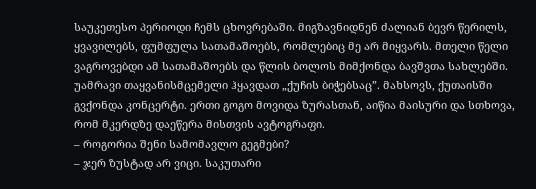საუკეთესო პერიოდი ჩემს ცხოვრებაში. მიგზავნიდნენ ძალიან ბევრ წერილს, ყვავილებს, ფუმფულა სათამაშოებს, რომლებიც მე არ მიყვარს. მთელი წელი ვაგროვებდი ამ სათამაშოებს და წლის ბოლოს მიმქონდა ბავშვთა სახლებში. უამრავი თაყვანისმცემელი ჰყავდათ „ქუჩის ბიჭებსაც”. მახსოვს, ქუთაისში გვქონდა კონცერტი. ერთი გოგო მოვიდა ზურასთან, აიწია მაისური და სთხოვა, რომ მკერდზე დაეწერა მისთვის ავტოგრაფი.
– როგორია შენი სამომავლო გეგმები?
– ჯერ ზუსტად არ ვიცი. საკუთარი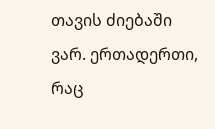თავის ძიებაში ვარ. ერთადერთი, რაც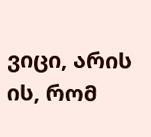ვიცი, არის ის, რომ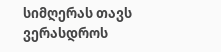სიმღერას თავს ვერასდროს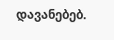დავანებებ.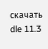скачать dle 11.3